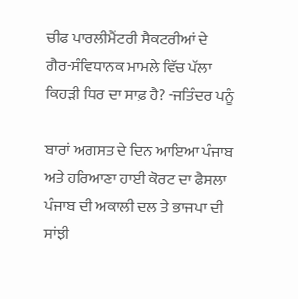ਚੀਫ ਪਾਰਲੀਮੈਂਟਰੀ ਸੈਕਟਰੀਆਂ ਦੇ ਗੈਰ-ਸੰਵਿਧਾਨਕ ਮਾਮਲੇ ਵਿੱਚ ਪੱਲਾ ਕਿਹੜੀ ਧਿਰ ਦਾ ਸਾਫ਼ ਹੈ? -ਜਤਿੰਦਰ ਪਨੂੰ

ਬਾਰਾਂ ਅਗਸਤ ਦੇ ਦਿਨ ਆਇਆ ਪੰਜਾਬ ਅਤੇ ਹਰਿਆਣਾ ਹਾਈ ਕੋਰਟ ਦਾ ਫੈਸਲਾ ਪੰਜਾਬ ਦੀ ਅਕਾਲੀ ਦਲ ਤੇ ਭਾਜਪਾ ਦੀ ਸਾਂਝੀ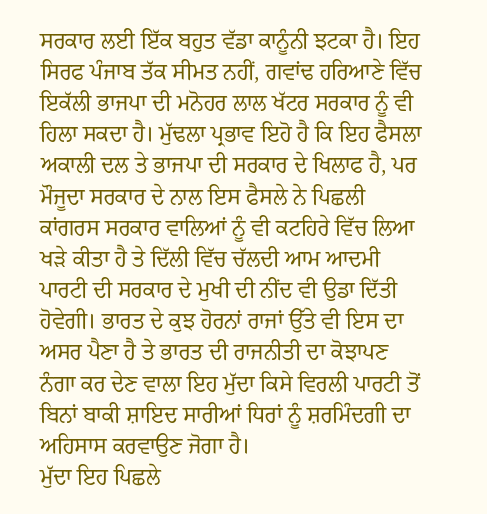ਸਰਕਾਰ ਲਈ ਇੱਕ ਬਹੁਤ ਵੱਡਾ ਕਾਨੂੰਨੀ ਝਟਕਾ ਹੈ। ਇਹ ਸਿਰਫ ਪੰਜਾਬ ਤੱਕ ਸੀਮਤ ਨਹੀਂ, ਗਵਾਂਢ ਹਰਿਆਣੇ ਵਿੱਚ ਇਕੱਲੀ ਭਾਜਪਾ ਦੀ ਮਨੋਹਰ ਲਾਲ ਖੱਟਰ ਸਰਕਾਰ ਨੂੰ ਵੀ ਹਿਲਾ ਸਕਦਾ ਹੈ। ਮੁੱਢਲਾ ਪ੍ਰਭਾਵ ਇਹੋ ਹੈ ਕਿ ਇਹ ਫੈਸਲਾ ਅਕਾਲੀ ਦਲ ਤੇ ਭਾਜਪਾ ਦੀ ਸਰਕਾਰ ਦੇ ਖਿਲਾਫ ਹੈ, ਪਰ ਮੌਜੂਦਾ ਸਰਕਾਰ ਦੇ ਨਾਲ ਇਸ ਫੈਸਲੇ ਨੇ ਪਿਛਲੀ ਕਾਂਗਰਸ ਸਰਕਾਰ ਵਾਲਿਆਂ ਨੂੰ ਵੀ ਕਟਹਿਰੇ ਵਿੱਚ ਲਿਆ ਖੜੇ ਕੀਤਾ ਹੈ ਤੇ ਦਿੱਲੀ ਵਿੱਚ ਚੱਲਦੀ ਆਮ ਆਦਮੀ ਪਾਰਟੀ ਦੀ ਸਰਕਾਰ ਦੇ ਮੁਖੀ ਦੀ ਨੀਂਦ ਵੀ ਉਡਾ ਦਿੱਤੀ ਹੋਵੇਗੀ। ਭਾਰਤ ਦੇ ਕੁਝ ਹੋਰਨਾਂ ਰਾਜਾਂ ਉੱਤੇ ਵੀ ਇਸ ਦਾ ਅਸਰ ਪੈਣਾ ਹੈ ਤੇ ਭਾਰਤ ਦੀ ਰਾਜਨੀਤੀ ਦਾ ਕੋਝਾਪਣ ਨੰਗਾ ਕਰ ਦੇਣ ਵਾਲਾ ਇਹ ਮੁੱਦਾ ਕਿਸੇ ਵਿਰਲੀ ਪਾਰਟੀ ਤੋਂ ਬਿਨਾਂ ਬਾਕੀ ਸ਼ਾਇਦ ਸਾਰੀਆਂ ਧਿਰਾਂ ਨੂੰ ਸ਼ਰਮਿੰਦਗੀ ਦਾ ਅਹਿਸਾਸ ਕਰਵਾਉਣ ਜੋਗਾ ਹੈ।
ਮੁੱਦਾ ਇਹ ਪਿਛਲੇ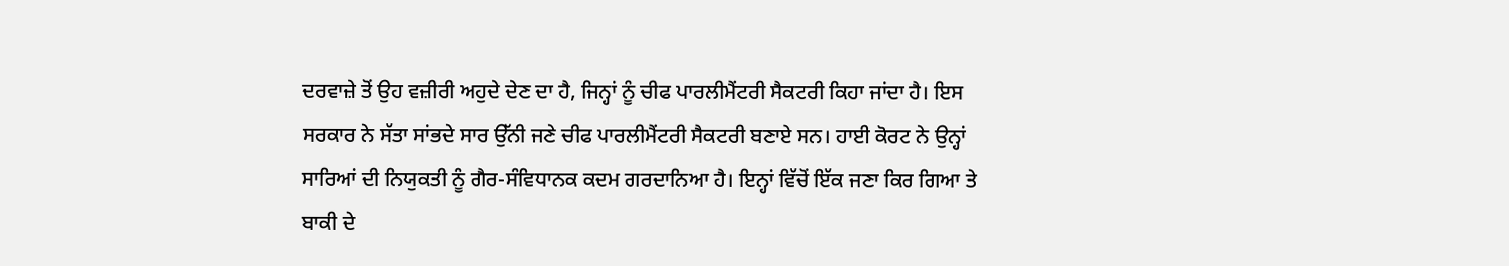ਦਰਵਾਜ਼ੇ ਤੋਂ ਉਹ ਵਜ਼ੀਰੀ ਅਹੁਦੇ ਦੇਣ ਦਾ ਹੈ, ਜਿਨ੍ਹਾਂ ਨੂੰ ਚੀਫ ਪਾਰਲੀਮੈਂਟਰੀ ਸੈਕਟਰੀ ਕਿਹਾ ਜਾਂਦਾ ਹੈ। ਇਸ ਸਰਕਾਰ ਨੇ ਸੱਤਾ ਸਾਂਭਦੇ ਸਾਰ ਉੱਨੀ ਜਣੇ ਚੀਫ ਪਾਰਲੀਮੈਂਟਰੀ ਸੈਕਟਰੀ ਬਣਾਏ ਸਨ। ਹਾਈ ਕੋਰਟ ਨੇ ਉਨ੍ਹਾਂ ਸਾਰਿਆਂ ਦੀ ਨਿਯੁਕਤੀ ਨੂੰ ਗੈਰ-ਸੰਵਿਧਾਨਕ ਕਦਮ ਗਰਦਾਨਿਆ ਹੈ। ਇਨ੍ਹਾਂ ਵਿੱਚੋਂ ਇੱਕ ਜਣਾ ਕਿਰ ਗਿਆ ਤੇ ਬਾਕੀ ਦੇ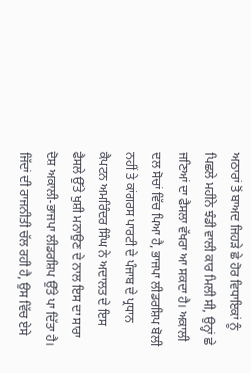ਅਠਾਰਾਂ ਤੋਂ ਬਾਅਦ ਜਿਹੜੇ ਛੇ ਹੋਰ ਵਿਧਾਇਕਾਂ ਨੂੰ ਪਿਛਲੇ ਮਹੀਨੇ ਝੰਡੀ ਵਾਲੀ ਕਾਰ ਮਿਲੀ ਸੀ, ਉਨ੍ਹਾਂ ਛੇ ਜਣਿਆਂ ਦਾ ਫੈਸਲਾ ਵੱਖਰਾ ਆ ਸਕਦਾ ਹੈ। ਅਕਾਲੀ ਦਲ ਸੋਚਾਂ ਵਿੱਚ ਪਿਆ ਹੈ, ਭਾਜਪਾ ਲੀਡਰਸ਼ਿਪ ਬੋਲੀ ਨਹੀਂ ਤੇ ਕਾਂਗਰਸ ਪਾਰਟੀ ਦੇ ਪੰਜਾਬ ਦੇ ਪ੍ਰਧਾਨ ਕੈਪਟਨ ਅਮਰਿੰਦਰ ਸਿੰਘ ਨੇ ਅਦਾਲਤ ਦੇ ਇਸ ਫੈਸਲੇ ਉੱਤੇ ਖੁਸ਼ੀ ਮਨਾਉਣ ਦੇ ਨਾਲ ਇਸ ਦਾ ਸਾਰਾ ਦੋਸ਼ ਅਕਾਲੀ-ਭਾਜਪਾ ਲੀਡਰਸ਼ਿਪ ਉੱਤੇ ਪਾ ਦਿੱਤਾ ਹੈ। ਜਿੱਦਾਂ ਦੀ ਰਾਜਨੀਤੀ ਚੱਲ ਰਹੀ ਹੈ, ਉਸ ਵਿੱਚ ਏਸੇ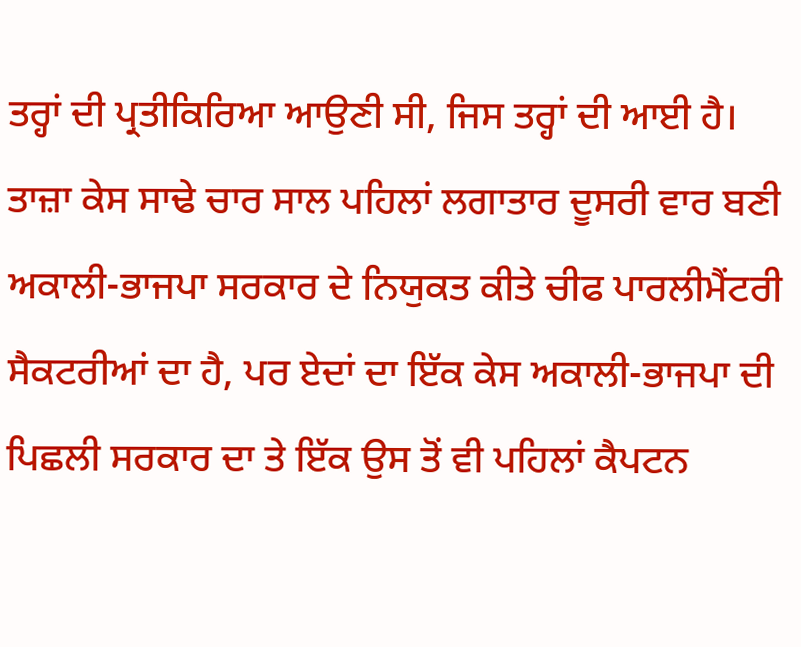ਤਰ੍ਹਾਂ ਦੀ ਪ੍ਰਤੀਕਿਰਿਆ ਆਉਣੀ ਸੀ, ਜਿਸ ਤਰ੍ਹਾਂ ਦੀ ਆਈ ਹੈ।
ਤਾਜ਼ਾ ਕੇਸ ਸਾਢੇ ਚਾਰ ਸਾਲ ਪਹਿਲਾਂ ਲਗਾਤਾਰ ਦੂਸਰੀ ਵਾਰ ਬਣੀ ਅਕਾਲੀ-ਭਾਜਪਾ ਸਰਕਾਰ ਦੇ ਨਿਯੁਕਤ ਕੀਤੇ ਚੀਫ ਪਾਰਲੀਮੈਂਟਰੀ ਸੈਕਟਰੀਆਂ ਦਾ ਹੈ, ਪਰ ਏਦਾਂ ਦਾ ਇੱਕ ਕੇਸ ਅਕਾਲੀ-ਭਾਜਪਾ ਦੀ ਪਿਛਲੀ ਸਰਕਾਰ ਦਾ ਤੇ ਇੱਕ ਉਸ ਤੋਂ ਵੀ ਪਹਿਲਾਂ ਕੈਪਟਨ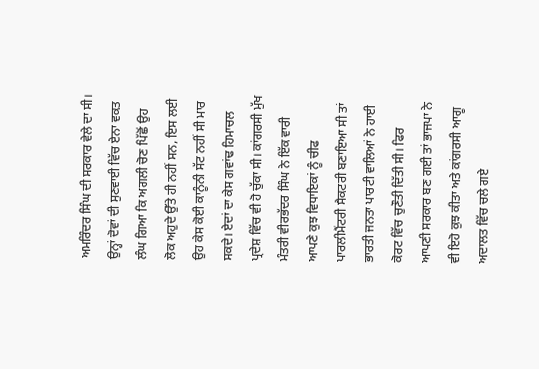ਅਮਰਿੰਦਰ ਸਿੰਘ ਦੀ ਸਰਕਾਰ ਵੇਲੇ ਦਾ ਸੀ। ਉਨ੍ਹਾਂ ਦੋਵਾਂ ਦੀ ਸੁਣਵਾਈ ਵਿੱਚ ਏਨਾ ਵਕਤ ਲੰਘ ਗਿਆ ਕਿ ਅਗਲੀ ਚੋਣ ਪਿੱਛੋਂ ਉਹ ਲੋਕ ਅਹੁਦੇ ਉੱਤੇ ਹੀ ਨਹੀਂ ਸਨ, ਇਸ ਲਈ ਉਹ ਕੇਸ ਕੋਈ ਕਾਨੂੰਨੀ ਸੱਟ ਨਹੀਂ ਸੀ ਮਾਰ ਸਕਦੇ। ਏਦਾਂ ਦਾ ਕੇਸ ਗਵਾਂਢ ਹਿਮਾਚਲ ਪ੍ਰਦੇਸ਼ ਵਿੱਚ ਵੀ ਹੋ ਚੁੱਕਾ ਸੀ। ਕਾਂਗਰਸੀ ਮੁੱਖ ਮੰਤਰੀ ਵੀਰਭੱਦਰ ਸਿੰਘ ਨੇ ਇੱਕ ਵਾਰੀ ਆਪਣੇ ਕੁਝ ਵਿਧਾਇਕਾਂ ਨੂੰ ਚੀਫ ਪਾਰਲੀਮੈਂਟਰੀ ਸੈਕਟਰੀ ਬਣਾਇਆ ਸੀ ਤਾਂ ਭਾਰਤੀ ਜਨਤਾ ਪਾਰਟੀ ਵਾਲਿਆਂ ਨੇ ਹਾਈ ਕੋਰਟ ਵਿੱਚ ਚੁਣੌਤੀ ਦਿੱਤੀ ਸੀ। ਫਿਰ ਆਪਣੀ ਸਰਕਾਰ ਬਣ ਗਈ ਤਾਂ ਭਾਜਪਾ ਨੇ ਵੀ ਇਹੋ ਕੁਝ ਕੀਤਾ ਅਤੇ ਕਾਂਗਰਸੀ ਆਗੂ ਅਦਾਲਤ ਵਿੱਚ ਚਲੇ ਗਏ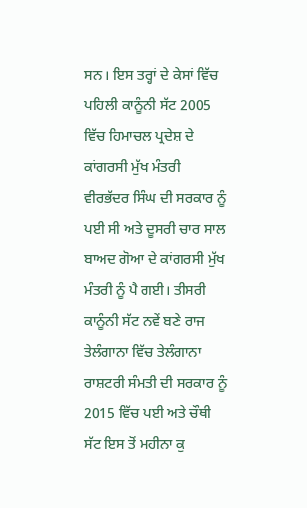ਸਨ। ਇਸ ਤਰ੍ਹਾਂ ਦੇ ਕੇਸਾਂ ਵਿੱਚ ਪਹਿਲੀ ਕਾਨੂੰਨੀ ਸੱਟ 2005 ਵਿੱਚ ਹਿਮਾਚਲ ਪ੍ਰਦੇਸ਼ ਦੇ ਕਾਂਗਰਸੀ ਮੁੱਖ ਮੰਤਰੀ ਵੀਰਭੱਦਰ ਸਿੰਘ ਦੀ ਸਰਕਾਰ ਨੂੰ ਪਈ ਸੀ ਅਤੇ ਦੂਸਰੀ ਚਾਰ ਸਾਲ ਬਾਅਦ ਗੋਆ ਦੇ ਕਾਂਗਰਸੀ ਮੁੱਖ ਮੰਤਰੀ ਨੂੰ ਪੈ ਗਈ। ਤੀਸਰੀ ਕਾਨੂੰਨੀ ਸੱਟ ਨਵੇਂ ਬਣੇ ਰਾਜ ਤੇਲੰਗਾਨਾ ਵਿੱਚ ਤੇਲੰਗਾਨਾ ਰਾਸ਼ਟਰੀ ਸੰਮਤੀ ਦੀ ਸਰਕਾਰ ਨੂੰ 2015 ਵਿੱਚ ਪਈ ਅਤੇ ਚੌਥੀ ਸੱਟ ਇਸ ਤੋਂ ਮਹੀਨਾ ਕੁ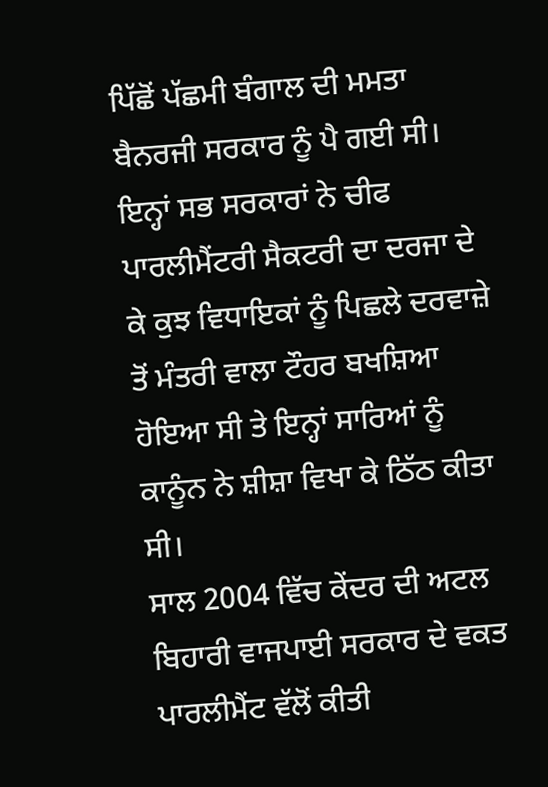ਪਿੱਛੋਂ ਪੱਛਮੀ ਬੰਗਾਲ ਦੀ ਮਮਤਾ ਬੈਨਰਜੀ ਸਰਕਾਰ ਨੂੰ ਪੈ ਗਈ ਸੀ। ਇਨ੍ਹਾਂ ਸਭ ਸਰਕਾਰਾਂ ਨੇ ਚੀਫ ਪਾਰਲੀਮੈਂਟਰੀ ਸੈਕਟਰੀ ਦਾ ਦਰਜਾ ਦੇ ਕੇ ਕੁਝ ਵਿਧਾਇਕਾਂ ਨੂੰ ਪਿਛਲੇ ਦਰਵਾਜ਼ੇ ਤੋਂ ਮੰਤਰੀ ਵਾਲਾ ਟੌਹਰ ਬਖਸ਼ਿਆ ਹੋਇਆ ਸੀ ਤੇ ਇਨ੍ਹਾਂ ਸਾਰਿਆਂ ਨੂੰ ਕਾਨੂੰਨ ਨੇ ਸ਼ੀਸ਼ਾ ਵਿਖਾ ਕੇ ਠਿੱਠ ਕੀਤਾ ਸੀ।
ਸਾਲ 2004 ਵਿੱਚ ਕੇਂਦਰ ਦੀ ਅਟਲ ਬਿਹਾਰੀ ਵਾਜਪਾਈ ਸਰਕਾਰ ਦੇ ਵਕਤ ਪਾਰਲੀਮੈਂਟ ਵੱਲੋਂ ਕੀਤੀ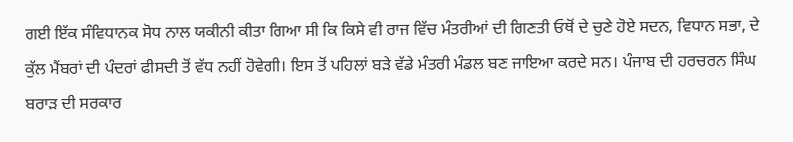ਗਈ ਇੱਕ ਸੰਵਿਧਾਨਕ ਸੋਧ ਨਾਲ ਯਕੀਨੀ ਕੀਤਾ ਗਿਆ ਸੀ ਕਿ ਕਿਸੇ ਵੀ ਰਾਜ ਵਿੱਚ ਮੰਤਰੀਆਂ ਦੀ ਗਿਣਤੀ ਓਥੋਂ ਦੇ ਚੁਣੇ ਹੋਏ ਸਦਨ, ਵਿਧਾਨ ਸਭਾ, ਦੇ ਕੁੱਲ ਮੈਂਬਰਾਂ ਦੀ ਪੰਦਰਾਂ ਫੀਸਦੀ ਤੋਂ ਵੱਧ ਨਹੀਂ ਹੋਵੇਗੀ। ਇਸ ਤੋਂ ਪਹਿਲਾਂ ਬੜੇ ਵੱਡੇ ਮੰਤਰੀ ਮੰਡਲ ਬਣ ਜਾਇਆ ਕਰਦੇ ਸਨ। ਪੰਜਾਬ ਦੀ ਹਰਚਰਨ ਸਿੰਘ ਬਰਾੜ ਦੀ ਸਰਕਾਰ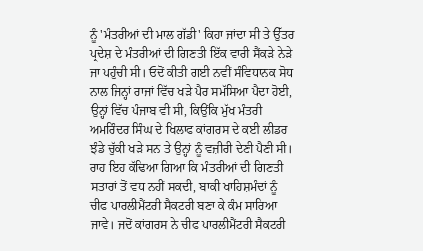ਨੂੰ 'ਮੰਤਰੀਆਂ ਦੀ ਮਾਲ ਗੱਡੀ' ਕਿਹਾ ਜਾਂਦਾ ਸੀ ਤੇ ਉੱਤਰ ਪ੍ਰਦੇਸ਼ ਦੇ ਮੰਤਰੀਆਂ ਦੀ ਗਿਣਤੀ ਇੱਕ ਵਾਰੀ ਸੈਂਕੜੇ ਨੇੜੇ ਜਾ ਪਹੁੰਚੀ ਸੀ। ਓਦੋਂ ਕੀਤੀ ਗਈ ਨਵੀਂ ਸੰਵਿਧਾਨਕ ਸੋਧ ਨਾਲ ਜਿਨ੍ਹਾਂ ਰਾਜਾਂ ਵਿੱਚ ਖੜੇ ਪੈਰ ਸਮੱਸਿਆ ਪੈਦਾ ਹੋਈ, ਉਨ੍ਹਾਂ ਵਿੱਚ ਪੰਜਾਬ ਵੀ ਸੀ, ਕਿਉਂਕਿ ਮੁੱਖ ਮੰਤਰੀ ਅਮਰਿੰਦਰ ਸਿੰਘ ਦੇ ਖਿਲਾਫ ਕਾਂਗਰਸ ਦੇ ਕਈ ਲੀਡਰ ਝੰਡੇ ਚੁੱਕੀ ਖੜੇ ਸਨ ਤੇ ਉਨ੍ਹਾਂ ਨੂੰ ਵਜ਼ੀਰੀ ਦੇਣੀ ਪੈਣੀ ਸੀ। ਰਾਹ ਇਹ ਕੱਢਿਆ ਗਿਆ ਕਿ ਮੰਤਰੀਆਂ ਦੀ ਗਿਣਤੀ ਸਤਾਰਾਂ ਤੋਂ ਵਧ ਨਹੀਂ ਸਕਦੀ, ਬਾਕੀ ਖਾਹਿਸ਼ਮੰਦਾਂ ਨੂੰ ਚੀਫ ਪਾਰਲੀਮੈਂਟਰੀ ਸੈਕਟਰੀ ਬਣਾ ਕੇ ਕੰਮ ਸਾਰਿਆ ਜਾਵੇ। ਜਦੋਂ ਕਾਂਗਰਸ ਨੇ ਚੀਫ ਪਾਰਲੀਮੈਂਟਰੀ ਸੈਕਟਰੀ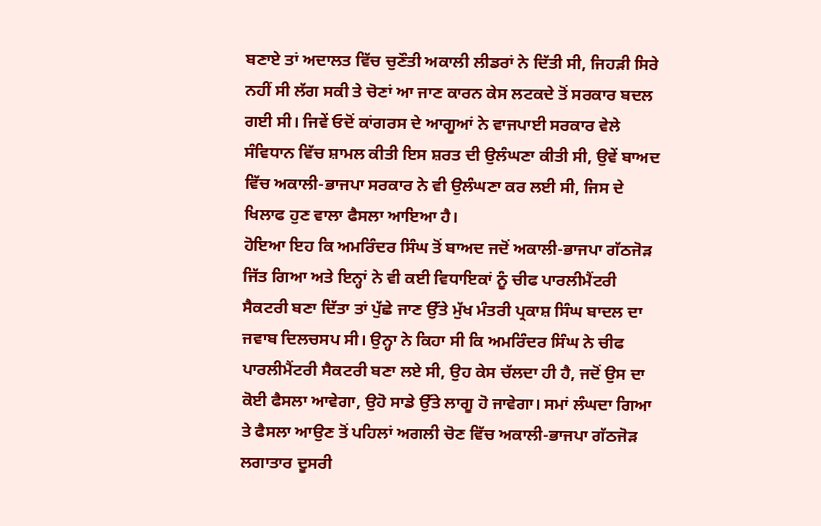ਬਣਾਏ ਤਾਂ ਅਦਾਲਤ ਵਿੱਚ ਚੁਣੌਤੀ ਅਕਾਲੀ ਲੀਡਰਾਂ ਨੇ ਦਿੱਤੀ ਸੀ, ਜਿਹੜੀ ਸਿਰੇ ਨਹੀਂ ਸੀ ਲੱਗ ਸਕੀ ਤੇ ਚੋਣਾਂ ਆ ਜਾਣ ਕਾਰਨ ਕੇਸ ਲਟਕਦੇ ਤੋਂ ਸਰਕਾਰ ਬਦਲ ਗਈ ਸੀ। ਜਿਵੇਂ ਓਦੋਂ ਕਾਂਗਰਸ ਦੇ ਆਗੂਆਂ ਨੇ ਵਾਜਪਾਈ ਸਰਕਾਰ ਵੇਲੇ ਸੰਵਿਧਾਨ ਵਿੱਚ ਸ਼ਾਮਲ ਕੀਤੀ ਇਸ ਸ਼ਰਤ ਦੀ ਉਲੰਘਣਾ ਕੀਤੀ ਸੀ, ਉਵੇਂ ਬਾਅਦ ਵਿੱਚ ਅਕਾਲੀ-ਭਾਜਪਾ ਸਰਕਾਰ ਨੇ ਵੀ ਉਲੰਘਣਾ ਕਰ ਲਈ ਸੀ, ਜਿਸ ਦੇ ਖਿਲਾਫ ਹੁਣ ਵਾਲਾ ਫੈਸਲਾ ਆਇਆ ਹੈ।
ਹੋਇਆ ਇਹ ਕਿ ਅਮਰਿੰਦਰ ਸਿੰਘ ਤੋਂ ਬਾਅਦ ਜਦੋਂ ਅਕਾਲੀ-ਭਾਜਪਾ ਗੱਠਜੋੜ ਜਿੱਤ ਗਿਆ ਅਤੇ ਇਨ੍ਹਾਂ ਨੇ ਵੀ ਕਈ ਵਿਧਾਇਕਾਂ ਨੂੰ ਚੀਫ ਪਾਰਲੀਮੈਂਟਰੀ ਸੈਕਟਰੀ ਬਣਾ ਦਿੱਤਾ ਤਾਂ ਪੁੱਛੇ ਜਾਣ ਉੱਤੇ ਮੁੱਖ ਮੰਤਰੀ ਪ੍ਰਕਾਸ਼ ਸਿੰਘ ਬਾਦਲ ਦਾ ਜਵਾਬ ਦਿਲਚਸਪ ਸੀ। ਉਨ੍ਹਾ ਨੇ ਕਿਹਾ ਸੀ ਕਿ ਅਮਰਿੰਦਰ ਸਿੰਘ ਨੇ ਚੀਫ ਪਾਰਲੀਮੈਂਟਰੀ ਸੈਕਟਰੀ ਬਣਾ ਲਏ ਸੀ, ਉਹ ਕੇਸ ਚੱਲਦਾ ਹੀ ਹੈ, ਜਦੋਂ ਉਸ ਦਾ ਕੋਈ ਫੈਸਲਾ ਆਵੇਗਾ, ਉਹੋ ਸਾਡੇ ਉੱਤੇ ਲਾਗੂ ਹੋ ਜਾਵੇਗਾ। ਸਮਾਂ ਲੰਘਦਾ ਗਿਆ ਤੇ ਫੈਸਲਾ ਆਉਣ ਤੋਂ ਪਹਿਲਾਂ ਅਗਲੀ ਚੋਣ ਵਿੱਚ ਅਕਾਲੀ-ਭਾਜਪਾ ਗੱਠਜੋੜ ਲਗਾਤਾਰ ਦੂਸਰੀ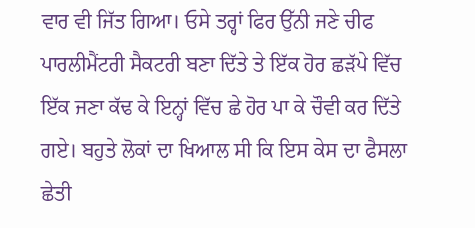ਵਾਰ ਵੀ ਜਿੱਤ ਗਿਆ। ਓਸੇ ਤਰ੍ਹਾਂ ਫਿਰ ਉੱਨੀ ਜਣੇ ਚੀਫ ਪਾਰਲੀਮੈਂਟਰੀ ਸੈਕਟਰੀ ਬਣਾ ਦਿੱਤੇ ਤੇ ਇੱਕ ਹੋਰ ਛੜੱਪੇ ਵਿੱਚ ਇੱਕ ਜਣਾ ਕੱਢ ਕੇ ਇਨ੍ਹਾਂ ਵਿੱਚ ਛੇ ਹੋਰ ਪਾ ਕੇ ਚੌਵੀ ਕਰ ਦਿੱਤੇ ਗਏ। ਬਹੁਤੇ ਲੋਕਾਂ ਦਾ ਖਿਆਲ ਸੀ ਕਿ ਇਸ ਕੇਸ ਦਾ ਫੈਸਲਾ ਛੇਤੀ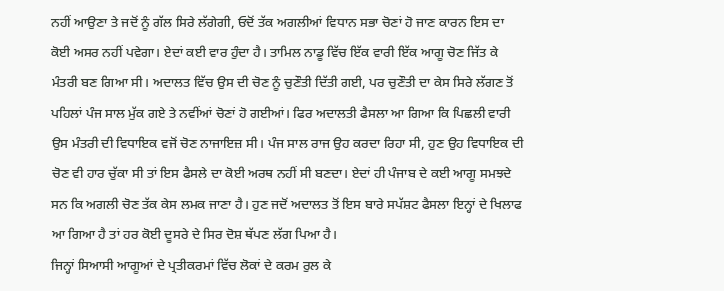ਨਹੀਂ ਆਉਣਾ ਤੇ ਜਦੋਂ ਨੂੰ ਗੱਲ ਸਿਰੇ ਲੱਗੇਗੀ, ਓਦੋਂ ਤੱਕ ਅਗਲੀਆਂ ਵਿਧਾਨ ਸਭਾ ਚੋਣਾਂ ਹੋ ਜਾਣ ਕਾਰਨ ਇਸ ਦਾ ਕੋਈ ਅਸਰ ਨਹੀਂ ਪਵੇਗਾ। ਏਦਾਂ ਕਈ ਵਾਰ ਹੁੰਦਾ ਹੈ। ਤਾਮਿਲ ਨਾਡੂ ਵਿੱਚ ਇੱਕ ਵਾਰੀ ਇੱਕ ਆਗੂ ਚੋਣ ਜਿੱਤ ਕੇ ਮੰਤਰੀ ਬਣ ਗਿਆ ਸੀ। ਅਦਾਲਤ ਵਿੱਚ ਉਸ ਦੀ ਚੋਣ ਨੂੰ ਚੁਣੌਤੀ ਦਿੱਤੀ ਗਈ, ਪਰ ਚੁਣੌਤੀ ਦਾ ਕੇਸ ਸਿਰੇ ਲੱਗਣ ਤੋਂ ਪਹਿਲਾਂ ਪੰਜ ਸਾਲ ਮੁੱਕ ਗਏ ਤੇ ਨਵੀਂਆਂ ਚੋਣਾਂ ਹੋ ਗਈਆਂ। ਫਿਰ ਅਦਾਲਤੀ ਫੈਸਲਾ ਆ ਗਿਆ ਕਿ ਪਿਛਲੀ ਵਾਰੀ ਉਸ ਮੰਤਰੀ ਦੀ ਵਿਧਾਇਕ ਵਜੋਂ ਚੋਣ ਨਾਜਾਇਜ਼ ਸੀ। ਪੰਜ ਸਾਲ ਰਾਜ ਉਹ ਕਰਦਾ ਰਿਹਾ ਸੀ, ਹੁਣ ਉਹ ਵਿਧਾਇਕ ਦੀ ਚੋਣ ਵੀ ਹਾਰ ਚੁੱਕਾ ਸੀ ਤਾਂ ਇਸ ਫੈਸਲੇ ਦਾ ਕੋਈ ਅਰਥ ਨਹੀਂ ਸੀ ਬਣਦਾ। ਏਦਾਂ ਹੀ ਪੰਜਾਬ ਦੇ ਕਈ ਆਗੂ ਸਮਝਦੇ ਸਨ ਕਿ ਅਗਲੀ ਚੋਣ ਤੱਕ ਕੇਸ ਲਮਕ ਜਾਣਾ ਹੈ। ਹੁਣ ਜਦੋਂ ਅਦਾਲਤ ਤੋਂ ਇਸ ਬਾਰੇ ਸਪੱਸ਼ਟ ਫੈਸਲਾ ਇਨ੍ਹਾਂ ਦੇ ਖਿਲਾਫ ਆ ਗਿਆ ਹੈ ਤਾਂ ਹਰ ਕੋਈ ਦੂਸਰੇ ਦੇ ਸਿਰ ਦੋਸ਼ ਥੱਪਣ ਲੱਗ ਪਿਆ ਹੈ।
ਜਿਨ੍ਹਾਂ ਸਿਆਸੀ ਆਗੂਆਂ ਦੇ ਪ੍ਰਤੀਕਰਮਾਂ ਵਿੱਚ ਲੋਕਾਂ ਦੇ ਕਰਮ ਰੁਲ ਕੇ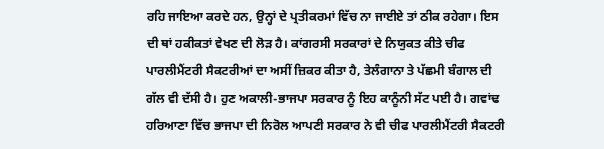ਰਹਿ ਜਾਇਆ ਕਰਦੇ ਹਨ, ਉਨ੍ਹਾਂ ਦੇ ਪ੍ਰਤੀਕਰਮਾਂ ਵਿੱਚ ਨਾ ਜਾਈਏ ਤਾਂ ਠੀਕ ਰਹੇਗਾ। ਇਸ ਦੀ ਥਾਂ ਹਕੀਕਤਾਂ ਵੇਖਣ ਦੀ ਲੋੜ ਹੈ। ਕਾਂਗਰਸੀ ਸਰਕਾਰਾਂ ਦੇ ਨਿਯੁਕਤ ਕੀਤੇ ਚੀਫ ਪਾਰਲੀਮੈਂਟਰੀ ਸੈਕਟਰੀਆਂ ਦਾ ਅਸੀਂ ਜ਼ਿਕਰ ਕੀਤਾ ਹੈ, ਤੇਲੰਗਾਨਾ ਤੇ ਪੱਛਮੀ ਬੰਗਾਲ ਦੀ ਗੱਲ ਵੀ ਦੱਸੀ ਹੈ। ਹੁਣ ਅਕਾਲੀ-ਭਾਜਪਾ ਸਰਕਾਰ ਨੂੰ ਇਹ ਕਾਨੂੰਨੀ ਸੱਟ ਪਈ ਹੈ। ਗਵਾਂਢ ਹਰਿਆਣਾ ਵਿੱਚ ਭਾਜਪਾ ਦੀ ਨਿਰੋਲ ਆਪਣੀ ਸਰਕਾਰ ਨੇ ਵੀ ਚੀਫ ਪਾਰਲੀਮੈਂਟਰੀ ਸੈਕਟਰੀ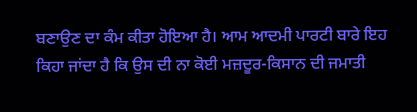ਬਣਾਉਣ ਦਾ ਕੰਮ ਕੀਤਾ ਹੋਇਆ ਹੈ। ਆਮ ਆਦਮੀ ਪਾਰਟੀ ਬਾਰੇ ਇਹ ਕਿਹਾ ਜਾਂਦਾ ਹੈ ਕਿ ਉਸ ਦੀ ਨਾ ਕੋਈ ਮਜ਼ਦੂਰ-ਕਿਸਾਨ ਦੀ ਜਮਾਤੀ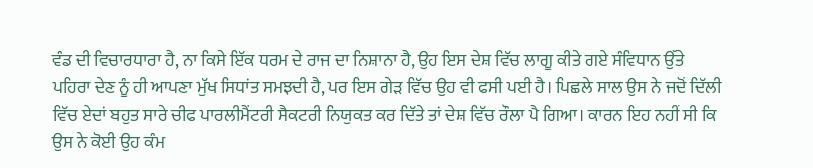ਵੰਡ ਦੀ ਵਿਚਾਰਧਾਰਾ ਹੈ, ਨਾ ਕਿਸੇ ਇੱਕ ਧਰਮ ਦੇ ਰਾਜ ਦਾ ਨਿਸ਼ਾਨਾ ਹੈ, ਉਹ ਇਸ ਦੇਸ਼ ਵਿੱਚ ਲਾਗੂ ਕੀਤੇ ਗਏ ਸੰਵਿਧਾਨ ਉੱਤੇ ਪਹਿਰਾ ਦੇਣ ਨੂੰ ਹੀ ਆਪਣਾ ਮੁੱਖ ਸਿਧਾਂਤ ਸਮਝਦੀ ਹੈ, ਪਰ ਇਸ ਗੇੜ ਵਿੱਚ ਉਹ ਵੀ ਫਸੀ ਪਈ ਹੈ। ਪਿਛਲੇ ਸਾਲ ਉਸ ਨੇ ਜਦੋਂ ਦਿੱਲੀ ਵਿੱਚ ਏਦਾਂ ਬਹੁਤ ਸਾਰੇ ਚੀਫ ਪਾਰਲੀਮੈਂਟਰੀ ਸੈਕਟਰੀ ਨਿਯੁਕਤ ਕਰ ਦਿੱਤੇ ਤਾਂ ਦੇਸ਼ ਵਿੱਚ ਰੌਲਾ ਪੈ ਗਿਆ। ਕਾਰਨ ਇਹ ਨਹੀਂ ਸੀ ਕਿ ਉਸ ਨੇ ਕੋਈ ਉਹ ਕੰਮ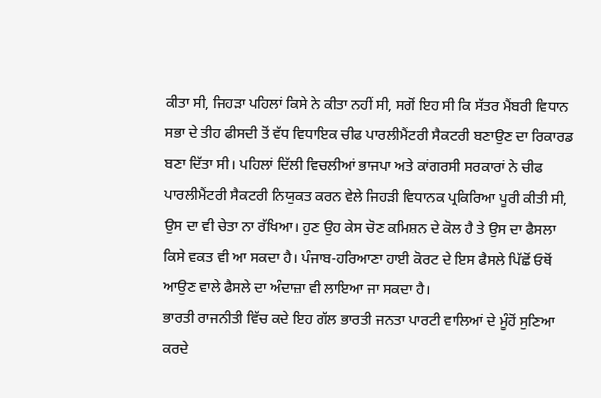ਕੀਤਾ ਸੀ, ਜਿਹੜਾ ਪਹਿਲਾਂ ਕਿਸੇ ਨੇ ਕੀਤਾ ਨਹੀਂ ਸੀ, ਸਗੋਂ ਇਹ ਸੀ ਕਿ ਸੱਤਰ ਮੈਂਬਰੀ ਵਿਧਾਨ ਸਭਾ ਦੇ ਤੀਹ ਫੀਸਦੀ ਤੋਂ ਵੱਧ ਵਿਧਾਇਕ ਚੀਫ ਪਾਰਲੀਮੈਂਟਰੀ ਸੈਕਟਰੀ ਬਣਾਉਣ ਦਾ ਰਿਕਾਰਡ ਬਣਾ ਦਿੱਤਾ ਸੀ। ਪਹਿਲਾਂ ਦਿੱਲੀ ਵਿਚਲੀਆਂ ਭਾਜਪਾ ਅਤੇ ਕਾਂਗਰਸੀ ਸਰਕਾਰਾਂ ਨੇ ਚੀਫ ਪਾਰਲੀਮੈਂਟਰੀ ਸੈਕਟਰੀ ਨਿਯੁਕਤ ਕਰਨ ਵੇਲੇ ਜਿਹੜੀ ਵਿਧਾਨਕ ਪ੍ਰਕਿਰਿਆ ਪੂਰੀ ਕੀਤੀ ਸੀ, ਉਸ ਦਾ ਵੀ ਚੇਤਾ ਨਾ ਰੱਖਿਆ। ਹੁਣ ਉਹ ਕੇਸ ਚੋਣ ਕਮਿਸ਼ਨ ਦੇ ਕੋਲ ਹੈ ਤੇ ਉਸ ਦਾ ਫੈਸਲਾ ਕਿਸੇ ਵਕਤ ਵੀ ਆ ਸਕਦਾ ਹੈ। ਪੰਜਾਬ-ਹਰਿਆਣਾ ਹਾਈ ਕੋਰਟ ਦੇ ਇਸ ਫੈਸਲੇ ਪਿੱਛੋਂ ਓਥੋਂ ਆਉਣ ਵਾਲੇ ਫੈਸਲੇ ਦਾ ਅੰਦਾਜ਼ਾ ਵੀ ਲਾਇਆ ਜਾ ਸਕਦਾ ਹੈ।
ਭਾਰਤੀ ਰਾਜਨੀਤੀ ਵਿੱਚ ਕਦੇ ਇਹ ਗੱਲ ਭਾਰਤੀ ਜਨਤਾ ਪਾਰਟੀ ਵਾਲਿਆਂ ਦੇ ਮੂੰਹੋਂ ਸੁਣਿਆ ਕਰਦੇ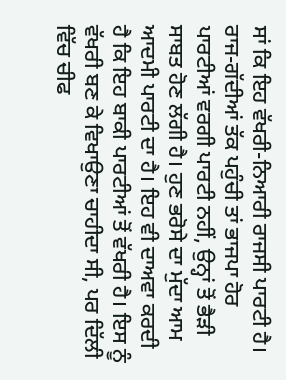ਸਾਂ ਕਿ ਇਹ ਵੱਖਰੀ-ਨਿਆਰੀ ਰਾਜਸੀ ਪਾਰਟੀ ਹੈ। ਰਾਜ-ਗੱਦੀਆਂ ਤੱਕ ਪਹੁੰਚੀ ਤਾਂ ਭਾਜਪਾ ਹੋਰ ਪਾਰਟੀਆਂ ਵਰਗੀ ਪਾਰਟੀ ਨਹੀਂ, ਉਨ੍ਹਾਂ ਤੋਂ ਭੈੜੀ ਸਾਬਤ ਹੋਣ ਲੱਗੀ ਹੈ। ਹੁਣ ਭਰੋਸੇ ਦਾ ਮੁੱਦਾ ਆਮ ਆਦਮੀ ਪਾਰਟੀ ਦਾ ਹੈ। ਇਹ ਵੀ ਦਾਅਵਾ ਕਰਦੀ ਹੈ ਕਿ ਇਹ ਬਾਕੀ ਪਾਰਟੀਆਂ ਤੋਂ ਵੱਖਰੀ ਹੈ। ਇਸ ਨੂੰ ਵੱਖਰੀ ਬਣ ਕੇ ਵਿਖਾਉਣਾ ਚਾਹੀਦਾ ਸੀ, ਪਰ ਦਿੱਲੀ ਵਿੱਚ ਚੀਫ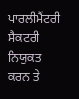ਪਾਰਲੀਮੈਂਟਰੀ ਸੈਕਟਰੀ ਨਿਯੁਕਤ ਕਰਨ ਤੇ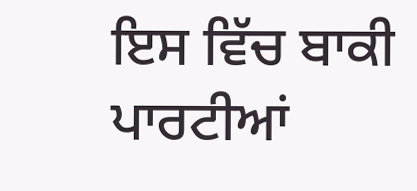ਇਸ ਵਿੱਚ ਬਾਕੀ ਪਾਰਟੀਆਂ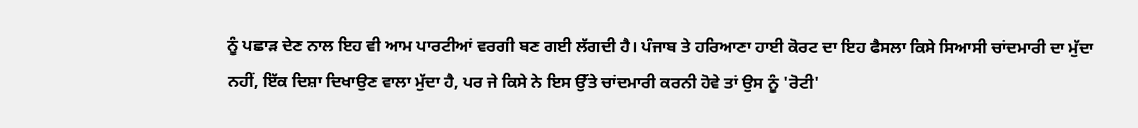ਨੂੰ ਪਛਾੜ ਦੇਣ ਨਾਲ ਇਹ ਵੀ ਆਮ ਪਾਰਟੀਆਂ ਵਰਗੀ ਬਣ ਗਈ ਲੱਗਦੀ ਹੈ। ਪੰਜਾਬ ਤੇ ਹਰਿਆਣਾ ਹਾਈ ਕੋਰਟ ਦਾ ਇਹ ਫੈਸਲਾ ਕਿਸੇ ਸਿਆਸੀ ਚਾਂਦਮਾਰੀ ਦਾ ਮੁੱਦਾ ਨਹੀਂ, ਇੱਕ ਦਿਸ਼ਾ ਦਿਖਾਉਣ ਵਾਲਾ ਮੁੱਦਾ ਹੈ, ਪਰ ਜੇ ਕਿਸੇ ਨੇ ਇਸ ਉੱਤੇ ਚਾਂਦਮਾਰੀ ਕਰਨੀ ਹੋਵੇ ਤਾਂ ਉਸ ਨੂੰ 'ਰੋਟੀ'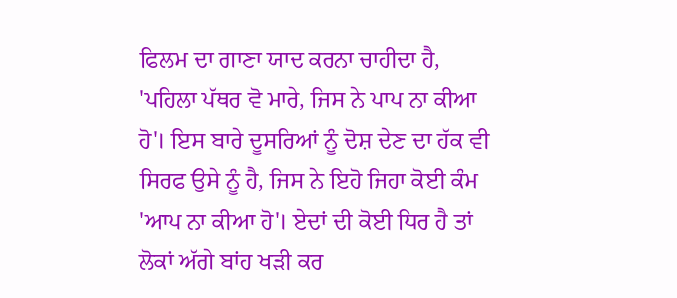ਫਿਲਮ ਦਾ ਗਾਣਾ ਯਾਦ ਕਰਨਾ ਚਾਹੀਦਾ ਹੈ, 'ਪਹਿਲਾ ਪੱਥਰ ਵੋ ਮਾਰੇ, ਜਿਸ ਨੇ ਪਾਪ ਨਾ ਕੀਆ ਹੋ'। ਇਸ ਬਾਰੇ ਦੂਸਰਿਆਂ ਨੂੰ ਦੋਸ਼ ਦੇਣ ਦਾ ਹੱਕ ਵੀ ਸਿਰਫ ਉਸੇ ਨੂੰ ਹੈ, ਜਿਸ ਨੇ ਇਹੋ ਜਿਹਾ ਕੋਈ ਕੰਮ 'ਆਪ ਨਾ ਕੀਆ ਹੋ'। ਏਦਾਂ ਦੀ ਕੋਈ ਧਿਰ ਹੈ ਤਾਂ ਲੋਕਾਂ ਅੱਗੇ ਬਾਂਹ ਖੜੀ ਕਰ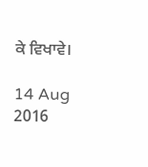ਕੇ ਵਿਖਾਵੇ।

14 Aug 2016